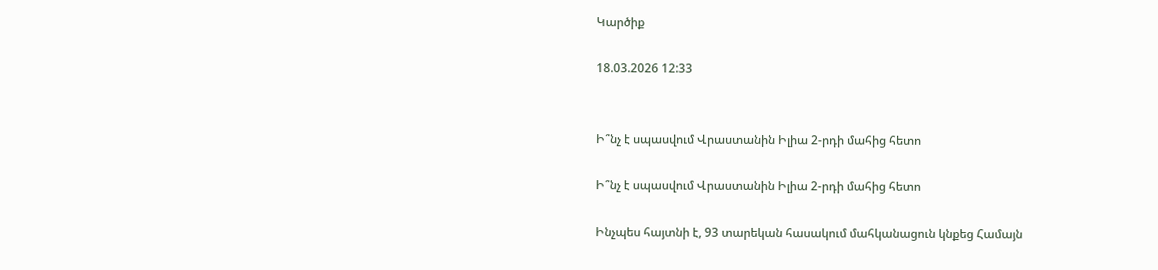Կարծիք

18.03.2026 12:33


Ի՞նչ է սպասվում Վրաստանին Իլիա 2-րդի մահից հետո

Ի՞նչ է սպասվում Վրաստանին Իլիա 2-րդի մահից հետո

Ինչպես հայտնի է, 93 տարեկան հասակում մահկանացուն կնքեց Համայն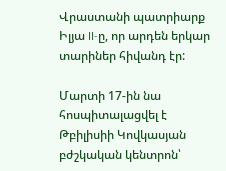Վրաստանի պատրիարք Իլյա II-ը, որ արդեն երկար տարիներ հիվանդ էր:

Մարտի 17-ին նա հոսպիտալացվել է Թբիլիսիի Կովկասյան բժշկական կենտրոն՝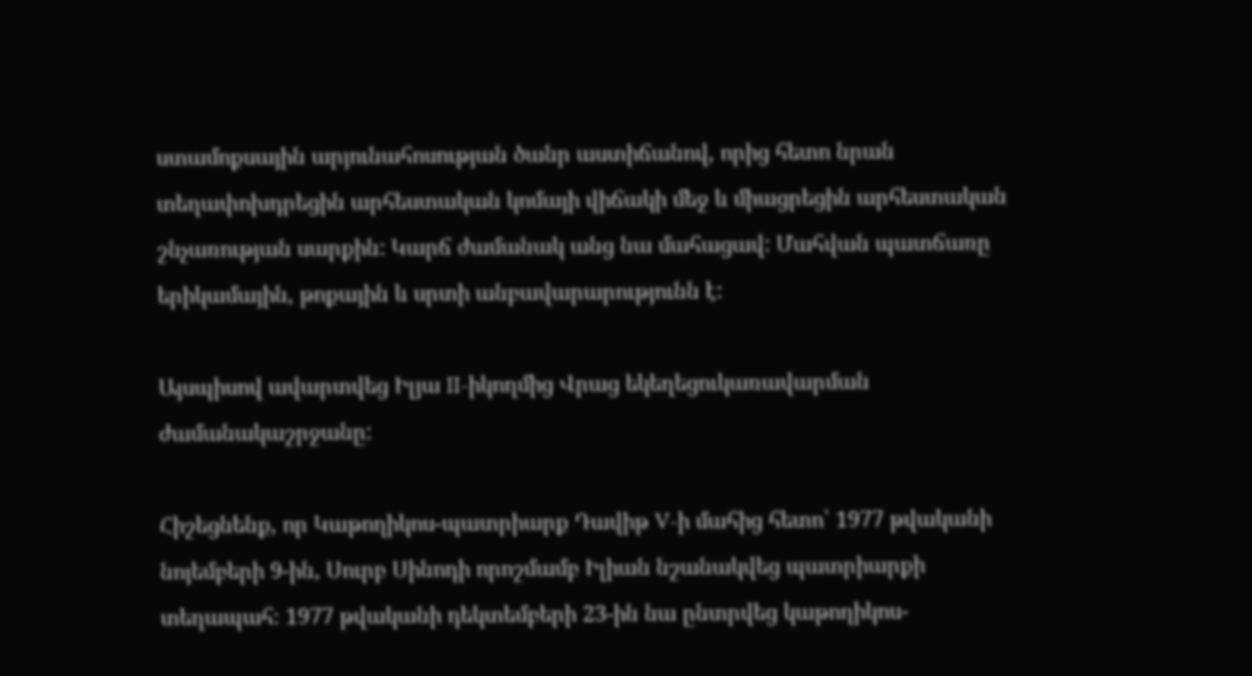ստամոքսային արյունահոսության ծանր աստիճանով, որից հետո նրան տեղափոխդրեցին արհեստական կոմայի վիճակի մեջ և միացրեցին արհեստական շնչառության սարքին: Կարճ ժամանակ անց նա մահացավ: Մահվան պատճառը երիկամային, թոքային և սրտի անբավարարությունն է:

Այսպիսով ավարտվեց Իլյա II-իկողմից Վրաց եկեղեցուկառավարման ժամանակաշրջանը:

Հիշեցնենք, որ Կաթողիկոս-պատրիարք Դավիթ V-ի մահից հետո՝ 1977 թվականի նոյեմբերի 9-ին, Սուրբ Սինոդի որոշմամբ Իլիան նշանակվեց պատրիարքի տեղապահ։ 1977 թվականի դեկտեմբերի 23-ին նա ընտրվեց կաթողիկոս-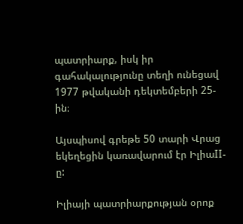պատրիարք, իսկ իր գահակալությունը տեղի ունեցավ 1977 թվականի դեկտեմբերի 25-ին։

Այսպիսով գրեթե 50 տարի Վրաց եկեղեցին կառավարում էր ԻլիաII-ը:

Իլիայի պատրիարքության օրոք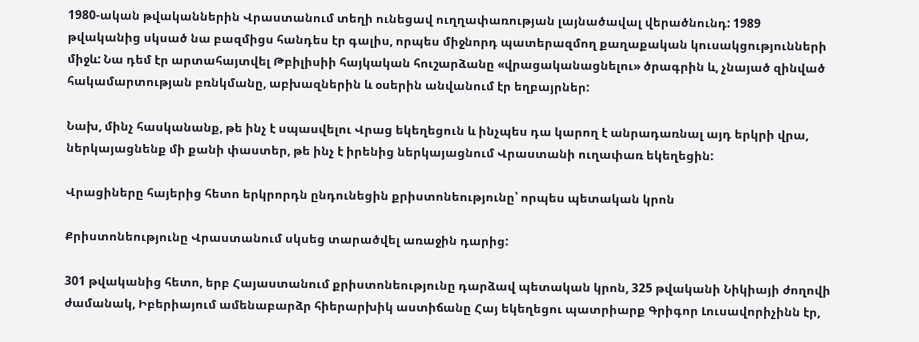1980-ական թվականներին Վրաստանում տեղի ունեցավ ուղղափառության լայնածավալ վերածնունդ: 1989 թվականից սկսած նա բազմիցս հանդես էր գալիս, որպես միջնորդ պատերազմող քաղաքական կուսակցությունների միջև: Նա դեմ էր արտահայտվել Թբիլիսիի հայկական հուշարձանը «վրացականացնելու» ծրագրին և, չնայած զինված հակամարտության բռնկմանը, աբխազներին և օսերին անվանում էր եղբայրներ:

Նախ, մինչ հասկանանք, թե ինչ է սպասվելու Վրաց եկեղեցուն և ինչպես դա կարող է անրադառնալ այդ երկրի վրա, ներկայացնենք մի քանի փաստեր, թե ինչ է իրենից ներկայացնում Վրաստանի ուղափառ եկեղեցին:

Վրացիները հայերից հետո երկրորդն ընդունեցին քրիստոնեությունը՝ որպես պետական կրոն

Քրիստոնեությունը Վրաստանում սկսեց տարածվել առաջին դարից:

301 թվականից հետո, երբ Հայաստանում քրիստոնեությունը դարձավ պետական կրոն, 325 թվականի Նիկիայի ժողովի ժամանակ, Իբերիայում ամենաբարձր հիերարխիկ աստիճանը Հայ եկեղեցու պատրիարք Գրիգոր Լուսավորիչինն էր,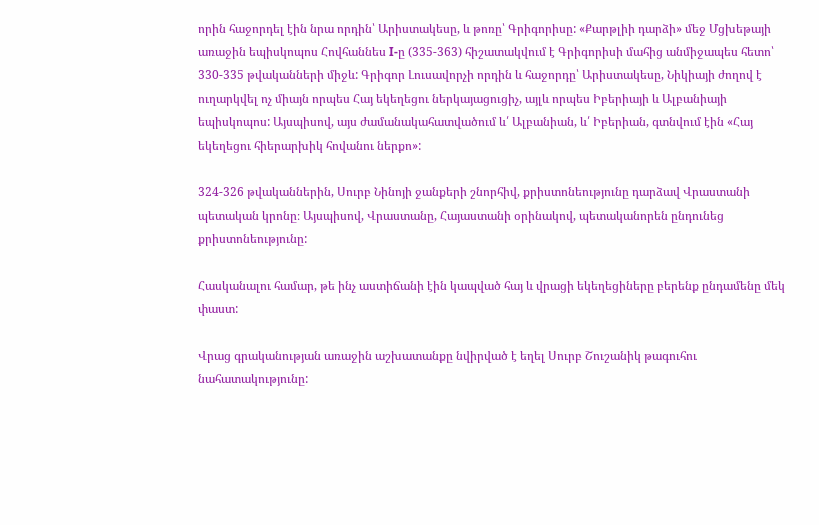որին հաջորդել էին նրա որդին՝ Արիստակեսը, և թոռը՝ Գրիգորիսը: «Քարթլիի դարձի» մեջ Մցխեթայի առաջին եպիսկոպոս Հովհաննես I-ը (335-363) հիշատակվում է Գրիգորիսի մահից անմիջապես հետո՝ 330-335 թվականների միջև: Գրիգոր Լուսավորչի որդին և հաջորդը՝ Արիստակեսը, Նիկիայի ժողով է ուղարկվել ոչ միայն որպես Հայ եկեղեցու ներկայացուցիչ, այլև որպես Իբերիայի և Ալբանիայի եպիսկոպոս: Այսպիսով, այս ժամանակահատվածում և՛ Ալբանիան, և՛ Իբերիան, գտնվում էին «Հայ եկեղեցու հիերարխիկ հովանու ներքո»:

324-326 թվականներին, Սուրբ Նինոյի ջանքերի շնորհիվ, քրիստոնեությունը դարձավ Վրաստանի պետական կրոնը։ Այսպիսով, Վրաստանը, Հայաստանի օրինակով, պետականորեն ընդունեց քրիստոնեությունը:

Հասկանալու համար, թե ինչ աստիճանի էին կապված հայ և վրացի եկեղեցիները բերենք ընդամենը մեկ փաստ:

Վրաց գրականության առաջին աշխատանքը նվիրված է եղել Սուրբ Շուշանիկ թագուհու նահատակությունը: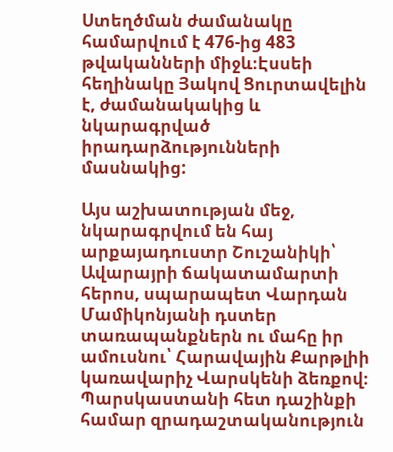Ստեղծման ժամանակը համարվում է 476-ից 483 թվականների միջև։Էսսեի հեղինակը Յակով Ցուրտավելին է, ժամանակակից և նկարագրված իրադարձությունների մասնակից:

Այս աշխատության մեջ, նկարագրվում են հայ արքայադուստր Շուշանիկի՝ Ավարայրի ճակատամարտի հերոս, սպարապետ Վարդան Մամիկոնյանի դստեր տառապանքներն ու մահը իր ամուսնու՝ Հարավային Քարթլիի կառավարիչ Վարսկենի ձեռքով։ Պարսկաստանի հետ դաշինքի համար զրադաշտականություն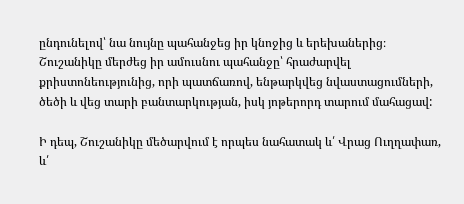ընդունելով՝ նա նույնը պահանջեց իր կնոջից և երեխաներից։ Շուշանիկը մերժեց իր ամուսնու պահանջը՝ հրաժարվել քրիստոնեությունից, որի պատճառով, ենթարկվեց նվաստացումների, ծեծի և վեց տարի բանտարկության, իսկ յոթերորդ տարում մահացավ:

Ի դեպ, Շուշանիկը մեծարվում է որպես նահատակ և՛ Վրաց Ուղղափառ, և՛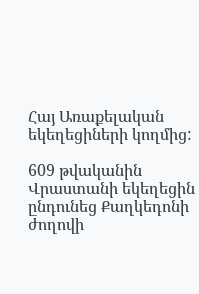Հայ Առաքելական եկեղեցիների կողմից:

609 թվականին Վրաստանի եկեղեցին ընդունեց Քաղկեդոնի ժողովի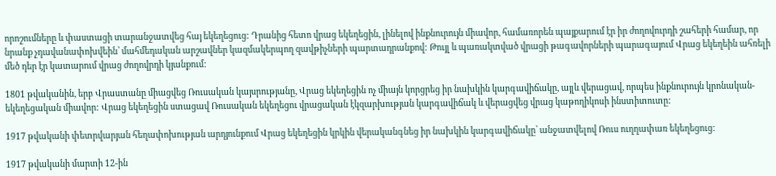որոշումները և փաստացի տարանջատվեց հայ եկեղեցուց: Դրանից հետո վրաց եկեղեցին, լինելով ինքնուրույն միավոր, համառորեն պայքարում էր իր ժողովուրդի շահերի համար, որ նրանք չդավանափոխվեին՝ մահմեդական արշավներ կազմակերպող զավթիչների պարտադրանքով: Թույլ և պառակտված վրացի թագավորների պարագայում Վրաց եկեղեին ահռելի մեծ դեր էր կատարում վրաց ժողովրդի կյանքում:

1801 թվականին, երբ Վրաստանը միացվեց Ռուսական կայսրությանը, Վրաց եկեղեցին ոչ միայն կորցրեց իր նախկին կարգավիճակը, այլև վերացավ, որպես ինքնուրույն կրոնական-եկեղեցական միավոր: Վրաց եկեղեցին ստացավ Ռուսական եկեղեցու վրացական էկզարխության կարգավիճակ և վերացվեց վրաց կաթողիկոսի ինստիտուտը:

1917 թվականի փետրվարյան հեղափոխության արդյունքում Վրաց եկեղեցին կրկին վերականգնեց իր նախկին կարգավիճակը՝ անջատվելով Ռուս ուղղափառ եկեղեցուց:

1917 թվականի մարտի 12-ին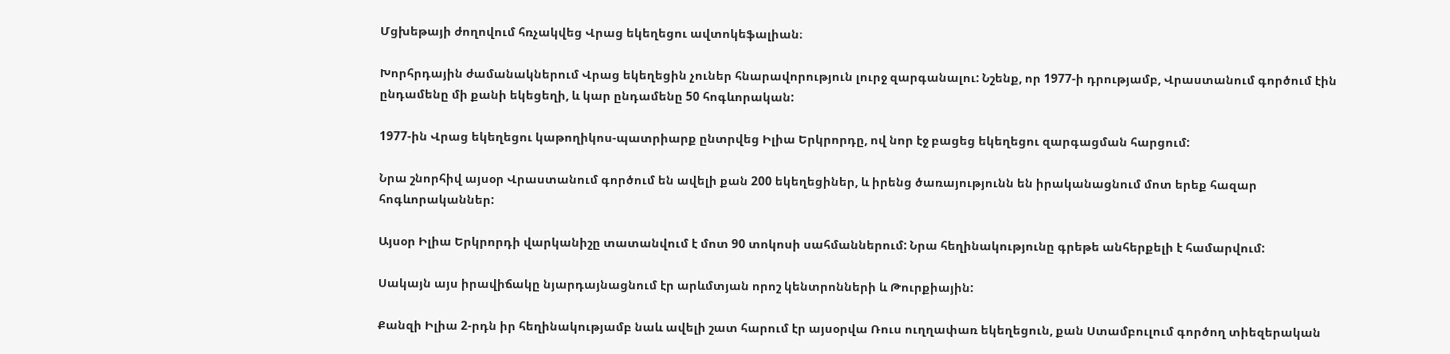Մցխեթայի ժողովում հռչակվեց Վրաց եկեղեցու ավտոկեֆալիան։

Խորհրդային ժամանակներում Վրաց եկեղեցին չուներ հնարավորություն լուրջ զարգանալու: Նշենք, որ 1977-ի դրությամբ, Վրաստանում գործում էին ընդամենը մի քանի եկեցեղի, և կար ընդամենը 50 հոգևորական:

1977-ին Վրաց եկեղեցու կաթողիկոս-պատրիարք ընտրվեց Իլիա Երկրորդը, ով նոր էջ բացեց եկեղեցու զարգացման հարցում:

Նրա շնորհիվ այսօր Վրաստանում գործում են ավելի քան 200 եկեղեցիներ, և իրենց ծառայությունն են իրականացնում մոտ երեք հազար հոգևորականներ:

Այսօր Իլիա Երկրորդի վարկանիշը տատանվում է մոտ 90 տոկոսի սահմաններում: Նրա հեղինակությունը գրեթե անհերքելի է համարվում:

Սակայն այս իրավիճակը նյարդայնացնում էր արևմտյան որոշ կենտրոնների և Թուրքիային:

Քանզի Իլիա 2-րդն իր հեղինակությամբ նաև ավելի շատ հարում էր այսօրվա Ռուս ուղղափառ եկեղեցուն, քան Ստամբուլում գործող տիեզերական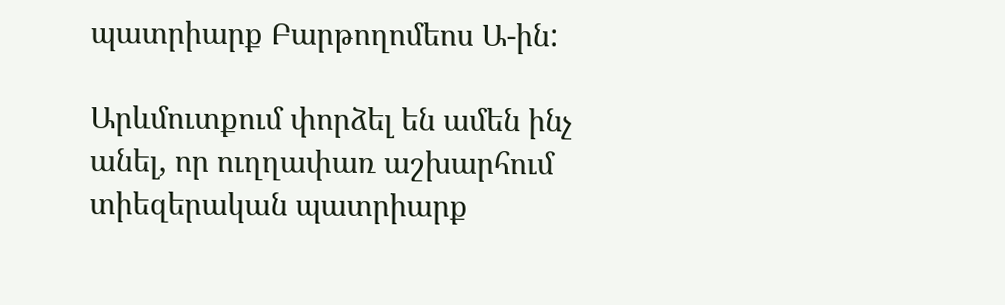պատրիարք Բարթողոմեոս Ա-ին:

Արևմուտքում փորձել են ամեն ինչ անել, որ ուղղափառ աշխարհում տիեզերական պատրիարք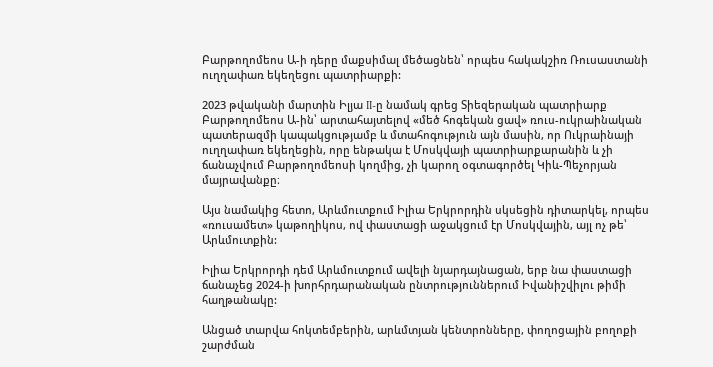Բարթողոմեոս Ա-ի դերը մաքսիմալ մեծացնեն՝ որպես հակակշիռ Ռուսաստանի ուղղափառ եկեղեցու պատրիարքի:

2023 թվականի մարտին Իլյա II-ը նամակ գրեց Տիեզերական պատրիարք Բարթողոմեոս Ա-ին՝ արտահայտելով «մեծ հոգեկան ցավ» ռուս-ուկրաինական պատերազմի կապակցությամբ և մտահոգություն այն մասին, որ Ուկրաինայի ուղղափառ եկեղեցին, որը ենթակա է Մոսկվայի պատրիարքարանին և չի ճանաչվում Բարթողոմեոսի կողմից, չի կարող օգտագործել Կիև-Պեչորյան մայրավանքը։

Այս նամակից հետո, Արևմուտքում Իլիա Երկրորդին սկսեցին դիտարկել, որպես «ռուսամետ» կաթողիկոս, ով փաստացի աջակցում էր Մոսկվային, այլ ոչ թե՝ Արևմուտքին:

Իլիա Երկրորդի դեմ Արևմուտքում ավելի նյարդայնացան, երբ նա փաստացի ճանաչեց 2024-ի խորհրդարանական ընտրություններում Իվանիշվիլու թիմի հաղթանակը:

Անցած տարվա հոկտեմբերին, արևմտյան կենտրոնները, փողոցային բողոքի շարժման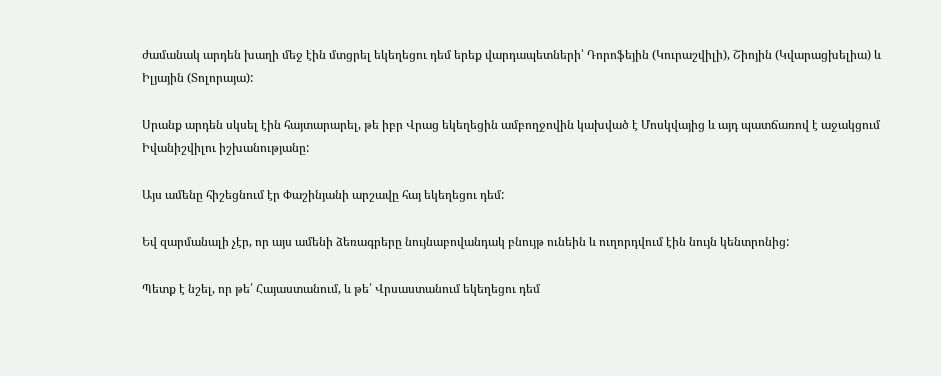ժամանակ արդեն խաղի մեջ էին մտցրել եկեղեցու դեմ երեք վարդապետների՝ Դորոֆեյին (Կուրաշվիլի), Շիոյին (Կվարացխելիա) և Իլյային (Տոլորայա):

Սրանք արդեն սկսել էին հայտարարել, թե իբր Վրաց եկեղեցին ամբողջովին կախված է Մոսկվայից և այդ պատճառով է աջակցում Իվանիշվիլու իշխանությանը:

Այս ամենը հիշեցնում էր Փաշինյանի արշավը հայ եկեղեցու դեմ:

Եվ զարմանալի չէր, որ այս ամենի ձեռագրերը նույնաբովանդակ բնույթ ունեին և ուղորդվում էին նույն կենտրոնից:

Պետք է նշել, որ թե՛ Հայաստանում, և թե՛ Վրսաստանում եկեղեցու դեմ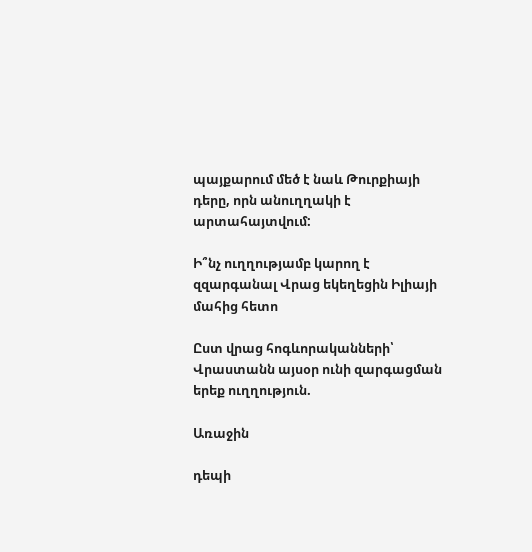պայքարում մեծ է նաև Թուրքիայի դերը, որն անուղղակի է արտահայտվում:

Ի՞նչ ուղղությամբ կարող է զզարգանալ Վրաց եկեղեցին Իլիայի մահից հետո

Ըստ վրաց հոգևորականների՝ Վրաստանն այսօր ունի զարգացման երեք ուղղություն.

Առաջին

դեպի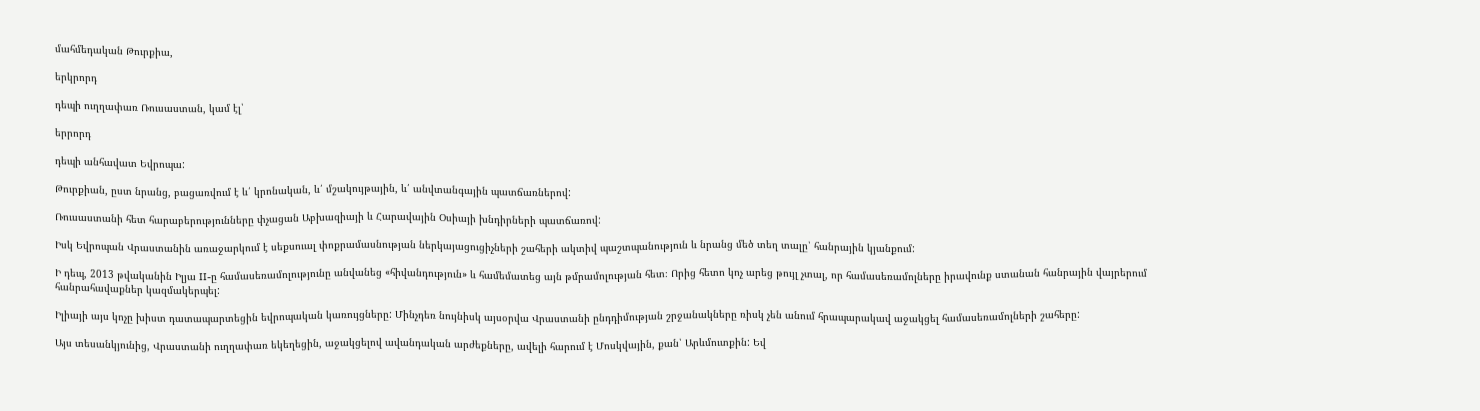մահմեդական Թուրքիա,

երկրորդ

դեպի ուղղափառ Ռուսաստան, կամ էլ՝

երրորդ

դեպի անհավատ Եվրոպա:

Թուրքիան, ըստ նրանց, բացառվում է և՛ կրոնական, և՛ մշակույթային, և՛ անվտանգային պատճառներով:

Ռուսաստանի հետ հարաբերությունները փչացան Աբխազիայի և Հարավային Օսիայի խնդիրների պատճառով:

Իսկ Եվրոպան Վրաստանին առաջարկում է սեքսուալ փոքրամասնության ներկայացուցիչների շահերի ակտիվ պաշտպանություն և նրանց մեծ տեղ տալը՝ հանրային կյանքում:

Ի դեպ, 2013 թվականին Իլյա II-ը համասեռամոլությունը անվանեց «հիվանդություն» և համեմատեց այն թմրամոլության հետ։ Որից հետո կոչ արեց թույլ չտալ, որ համասեռամոլները իրավունք ստանան հանրային վայրերում հանրահավաքներ կազմակերպել:

Իլիայի այս կոչը խիստ դատապարտեցին եվրոպական կառույցները: Մինչդեռ նույնիսկ այսօրվա Վրաստանի ընդդիմության շրջանակները ռիսկ չեն անում հրապարակավ աջակցել համասեռամոլների շահերը:

Այս տեսանկյունից, Վրաստանի ուղղափառ եկեղեցին, աջակցելով ավանդական արժեքները, ավելի հարում է Մոսկվային, քան՝ Արևմուտքին: Եվ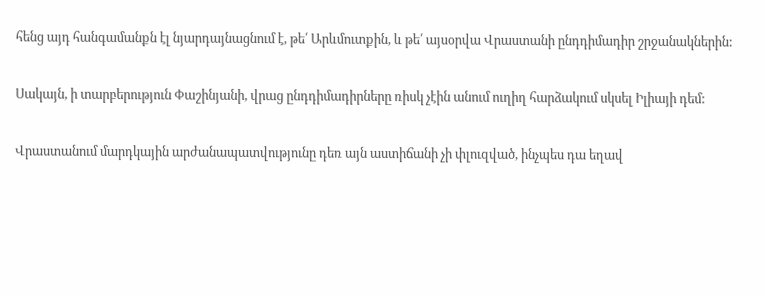հենց այդ հանգամանքն էլ նյարդայնացնում է, թե՛ Արևմուտքին, և թե՛ այսօրվա Վրաստանի ընդդիմադիր շրջանակներին:

Սակայն, ի տարբերություն Փաշինյանի, վրաց ընդդիմադիրները ռիսկ չէին անում ուղիղ հարձակում սկսել Իլիայի դեմ:

Վրաստանում մարդկային արժանապատվությունը դեռ այն աստիճանի չի փլուզված, ինչպես դա եղավ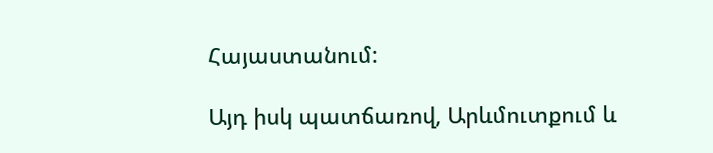Հայաստանում:

Այդ իսկ պատճառով, Արևմուտքում և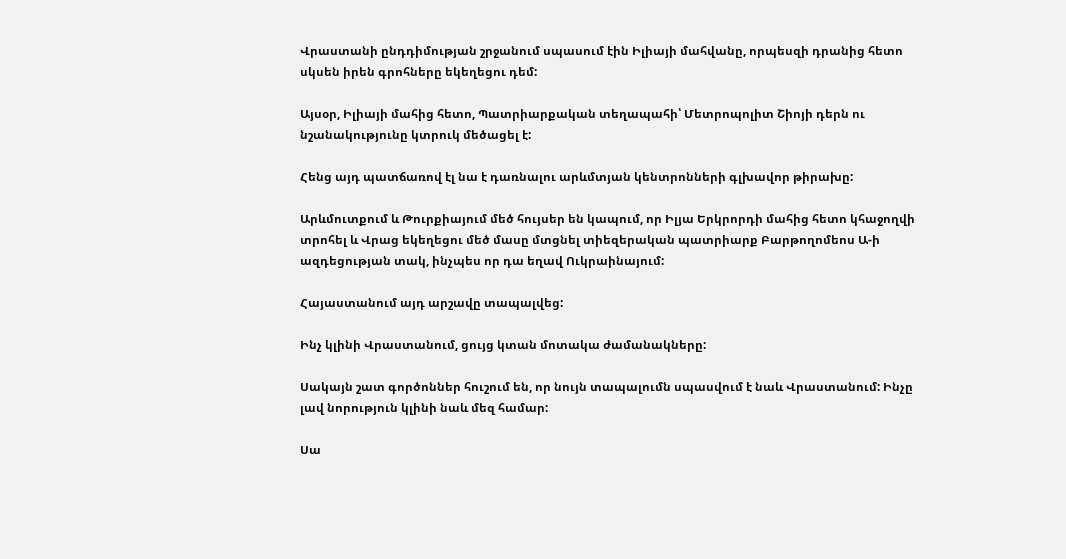Վրաստանի ընդդիմության շրջանում սպասում էին Իլիայի մահվանը, որպեսզի դրանից հետո սկսեն իրեն գրոհները եկեղեցու դեմ:

Այսօր, Իլիայի մահից հետո, Պատրիարքական տեղապահի՝ Մետրոպոլիտ Շիոյի դերն ու նշանակությունը կտրուկ մեծացել է:

Հենց այդ պատճառով էլ նա է դառնալու արևմտյան կենտրոնների գլխավոր թիրախը:

Արևմուտքում և Թուրքիայում մեծ հույսեր են կապում, որ Իլյա Երկրորդի մահից հետո կհաջողվի տրոհել և Վրաց եկեղեցու մեծ մասը մտցնել տիեզերական պատրիարք Բարթողոմեոս Ա-ի ազդեցության տակ, ինչպես որ դա եղավ Ուկրաինայում:

Հայաստանում այդ արշավը տապալվեց:

Ինչ կլինի Վրաստանում, ցույց կտան մոտակա ժամանակները:

Սակայն շատ գործոններ հուշում են, որ նույն տապալումն սպասվում է նաև Վրաստանում: Ինչը լավ նորություն կլինի նաև մեզ համար:

Սա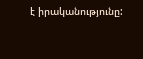է իրականությունը: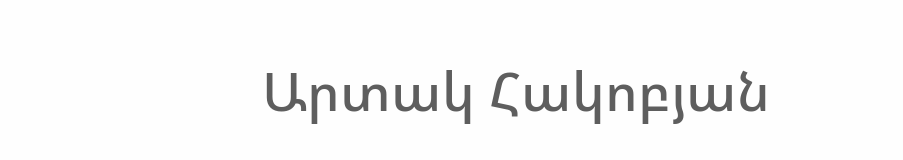Արտակ Հակոբյան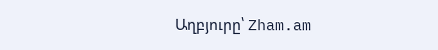Աղբյուրը՝ Zham.am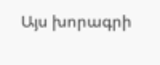Այս խորագրի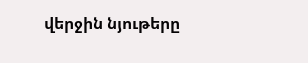վերջին նյութերը